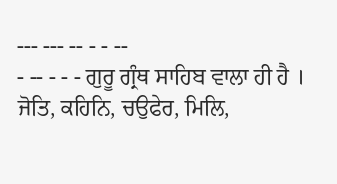--- --- -- - - --
- -- - - - ਗੁਰੂ ਗ੍ਰੰਥ ਸਾਹਿਬ ਵਾਲਾ ਹੀ ਹੈ । ਜੋਤਿ, ਕਹਿਨਿ, ਚਉਫੇਰ, ਮਿਲਿ,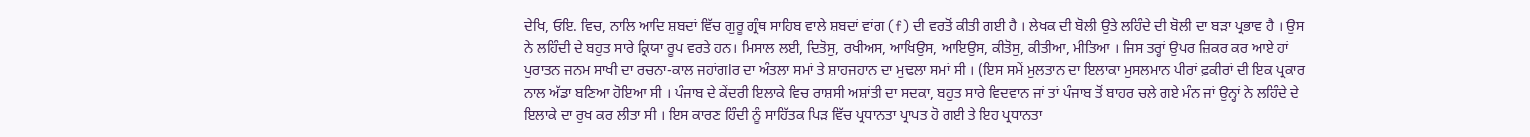ਦੇਖਿ, ਓਇ. ਵਿਚ, ਨਾਲਿ ਆਦਿ ਸ਼ਬਦਾਂ ਵਿੱਚ ਗੁਰੂ ਗ੍ਰੰਥ ਸਾਹਿਬ ਵਾਲੇ ਸ਼ਬਦਾਂ ਵਾਂਗ (f) ਦੀ ਵਰਤੋਂ ਕੀਤੀ ਗਈ ਹੈ । ਲੇਖਕ ਦੀ ਬੋਲੀ ਉਤੇ ਲਹਿੰਦੇ ਦੀ ਬੋਲੀ ਦਾ ਬੜਾ ਪ੍ਰਭਾਵ ਹੈ । ਉਸ ਨੇ ਲਹਿੰਦੀ ਦੇ ਬਹੁਤ ਸਾਰੇ ਕ੍ਰਿਯਾ ਰੂਪ ਵਰਤੇ ਹਨ। ਮਿਸਾਲ ਲਈ, ਦਿਤੋਸੁ, ਰਖੀਅਸ, ਆਖਿਉਸ, ਆਇਉਸ, ਕੀਤੋਸੁ, ਕੀਤੀਆ, ਮੀਤਿਆ । ਜਿਸ ਤਰ੍ਹਾਂ ਉਪਰ ਜ਼ਿਕਰ ਕਰ ਆਏ ਹਾਂ ਪੁਰਾਤਨ ਜਨਮ ਸਾਖੀ ਦਾ ਰਚਨਾ-ਕਾਲ ਜਹਾਂਗlਰ ਦਾ ਅੰਤਲਾ ਸਮਾਂ ਤੇ ਸ਼ਾਹਜਹਾਨ ਦਾ ਮੁਢਲਾ ਸਮਾਂ ਸੀ । (ਇਸ ਸਮੇਂ ਮੁਲਤਾਨ ਦਾ ਇਲਾਕਾ ਮੁਸਲਮਾਨ ਪੀਰਾਂ ਫ਼ਕੀਰਾਂ ਦੀ ਇਕ ਪ੍ਰਕਾਰ ਨਾਲ ਅੱਡਾ ਬਣਿਆ ਹੋਇਆ ਸੀ । ਪੰਜਾਬ ਦੇ ਕੇਂਦਰੀ ਇਲਾਕੇ ਵਿਚ ਰਾਸ਼ਸੀ ਅਸ਼ਾਂਤੀ ਦਾ ਸਦਕਾ, ਬਹੁਤ ਸਾਰੇ ਵਿਦਵਾਨ ਜਾਂ ਤਾਂ ਪੰਜਾਬ ਤੋਂ ਬਾਹਰ ਚਲੇ ਗਏ ਮੰਨ ਜਾਂ ਉਨ੍ਹਾਂ ਨੇ ਲਹਿੰਦੇ ਦੇ ਇਲਾਕੇ ਦਾ ਰੁਖ ਕਰ ਲੀਤਾ ਸੀ । ਇਸ ਕਾਰਣ ਹਿੰਦੀ ਨੂੰ ਸਾਹਿੱਤਕ ਪਿੜ ਵਿੱਚ ਪ੍ਰਧਾਨਤਾ ਪ੍ਰਾਪਤ ਹੋ ਗਈ ਤੇ ਇਹ ਪ੍ਰਧਾਨਤਾ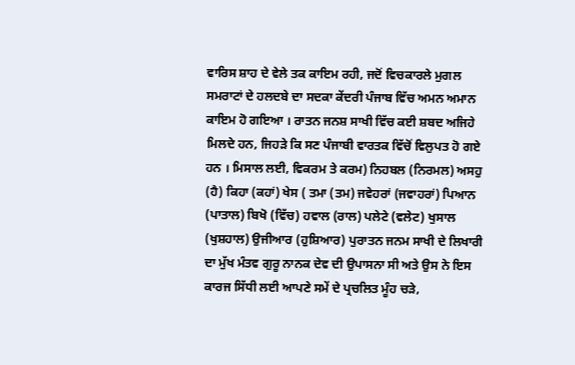ਵਾਰਿਸ ਸ਼ਾਹ ਦੇ ਵੇਲੇ ਤਕ ਕਾਇਮ ਰਹੀ, ਜਦੋਂ ਵਿਚਕਾਰਲੇ ਮੁਗਲ ਸਮਰਾਟਾਂ ਦੇ ਹਲਦਬੇ ਦਾ ਸਦਕਾ ਕੇਂਦਰੀ ਪੰਜਾਬ ਵਿੱਚ ਅਮਨ ਅਮਾਨ ਕਾਇਮ ਹੋ ਗਇਆ । ਰਾਤਨ ਜਨਸ਼ ਸਾਖੀ ਵਿੱਚ ਕਈ ਸ਼ਬਦ ਅਜਿਹੇ ਮਿਲਦੇ ਹਨ, ਜਿਹੜੇ ਕਿ ਸਣ ਪੰਜਾਬੀ ਵਾਰਤਕ ਵਿੱਚੋਂ ਵਿਲੁਪਤ ਹੋ ਗਏ ਹਨ । ਮਿਸਾਲ ਲਈ, ਵਿਕਰਮ ਤੇ ਕਰਮ) ਨਿਹਬਲ (ਨਿਰਮਲ) ਅਸਹੁ (ਹੈ) ਕਿਹਾ (ਕਹਾਂ) ਖੇਸ ( ਤਮਾ (ਤਮ) ਜਵੇਹਰਾਂ (ਜਵਾਹਰਾਂ) ਪਿਆਨ (ਪਾਤਾਲ) ਬਿਖੋ (ਵਿੱਚ) ਹਵਾਲ (ਰਾਲ) ਪਲੇਟੇ (ਵਲੇਟ) ਖੁਸਾਲ (ਖੁਸ਼ਹਾਲ) ਉਜੀਆਰ (ਹੁਸ਼ਿਆਰ) ਪੁਰਾਤਨ ਜਨਮ ਸਾਖੀ ਦੇ ਲਿਖਾਰੀ ਦਾ ਮੁੱਖ ਮੰਤਵ ਗੁਰੂ ਨਾਨਕ ਦੇਵ ਦੀ ਉਪਾਸਨਾ ਸੀ ਅਤੇ ਉਸ ਨੇ ਇਸ ਕਾਰਜ ਸਿੱਧੀ ਲਈ ਆਪਣੇ ਸਮੇਂ ਦੇ ਪ੍ਰਚਲਿਤ ਮੂੰਹ ਚੜੇ,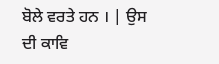ਬੋਲੇ ਵਰਤੇ ਹਨ । | ਉਸ ਦੀ ਕਾਵਿ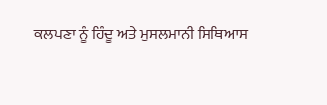ਕਲਪਣਾ ਨੂੰ ਹਿੰਦੂ ਅਤੇ ਮੁਸਲਮਾਨੀ ਸਿਥਿਆਸ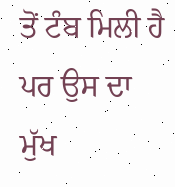ਤੋਂ ਟੰਬ ਮਿਲੀ ਹੈ ਪਰ ਉਸ ਦਾ ਮੁੱਖ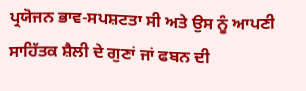ਪ੍ਰਯੋਜਨ ਭਾਵ-ਸਪਸ਼ਟਤਾ ਸੀ ਅਤੇ ਉਸ ਨੂੰ ਆਪਣੀ ਸਾਹਿੱਤਕ ਸ਼ੈਲੀ ਦੇ ਗੁਣਾਂ ਜਾਂ ਫਬਨ ਦੀ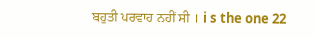ਬਹੁਤੀ ਪਰਵਾਹ ਨਹੀਂ ਸੀ । i s the one 22